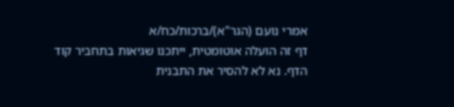אמרי נועם (הגר"א)/ברכות/כח/א
דף זה הועלה אוטומטית, ייתכנו שגיאות בתחביר קוד הדף. נא לא להסיר את התבנית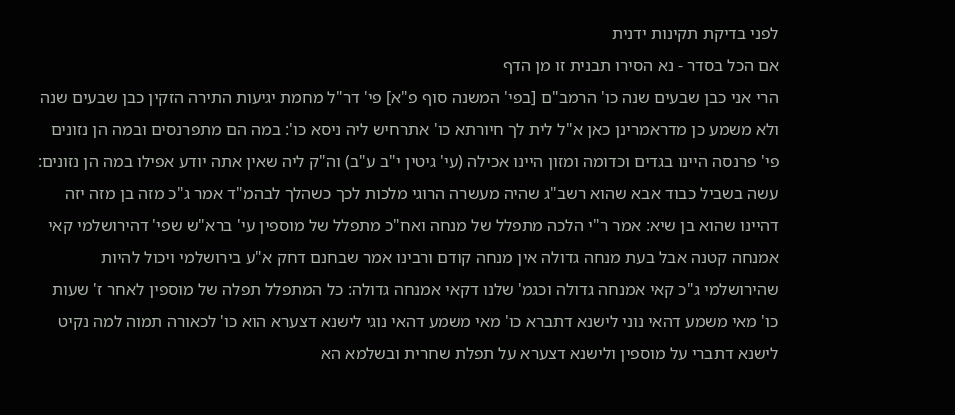לפני בדיקת תקינות ידנית
אם הכל בסדר - נא הסירו תבנית זו מן הדף
הרי אני כבן שבעים שנה כו' הרמב"ם [בפי' המשנה סוף פ"א] פי' דר"ל מחמת יגיעות התירה הזקין כבן שבעים שנה ולא משמע כן מדראמרינן כאן א"ל לית לך חיורתא כו' אתרחיש ליה ניסא כו': במה הם מתפרנסים ובמה הן נזונים פי' פרנסה היינו בגדים וכדומה ומזון היינו אכילה (עי' גיטין י"ב ע"ב) וה"ק ליה שאין אתה יודע אפילו במה הן נזונים: עשה בשביל כבוד אבא שהוא רשב"ג שהיה מעשרה הרוגי מלכות לכך כשהלך לבהמ"ד אמר ג"כ מזה בן מזה יזה דהיינו שהוא בן שיא: אמר ר"י הלכה מתפלל של מנחה ואח"כ מתפלל של מוספין עי' ברא"ש שפי' דהירושלמי קאי אמנחה קטנה אבל בעת מנחה גדולה אין מנחה קודם ורבינו אמר שבחנם דחק א"ע בירושלמי ויכול להיות שהירושלמי ג"כ קאי אמנחה גדולה וכגמ' שלנו דקאי אמנחה גדולה: כל המתפלל תפלה של מוספין לאחר ז' שעות כו' מאי משמע דהאי נוני לישנא דתברא כו' מאי משמע דהאי נוגי לישנא דצערא הוא כו' לכאורה תמוה למה נקיט לישנא דתברי על מוספין ולישנא דצערא על תפלת שחרית ובשלמא הא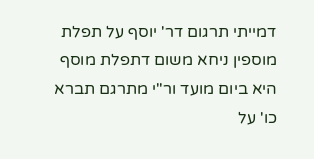דמייתי תרגום דר' יוסף על תפלת מוספין ניחא משום דתפלת מוסף היא ביום מועד ור"י מתרגם תברא כו' על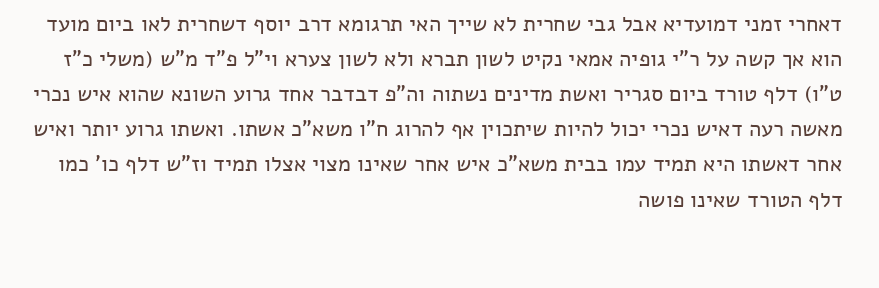דאחרי זמני דמועדיא אבל גבי שחרית לא שייך האי תרגומא דרב יוסף דשחרית לאו ביום מועד הוא אך קשה על ר"י גופיה אמאי נקיט לשון תברא ולא לשון צערא וי"ל פ"ד מ"ש (משלי כ"ז ט"ו) דלף טורד ביום סגריר ואשת מדינים נשתוה וה"פ דבדבר אחד גרוע השונא שהוא איש נכרי מאשה רעה דאיש נכרי יכול להיות שיתכוין אף להרוג ח"ו משא"כ אשתו. ואשתו גרוע יותר ואיש אחר דאשתו היא תמיד עמו בבית משא"כ איש אחר שאינו מצוי אצלו תמיד וז"ש דלף כו' כמו דלף הטורד שאינו פושה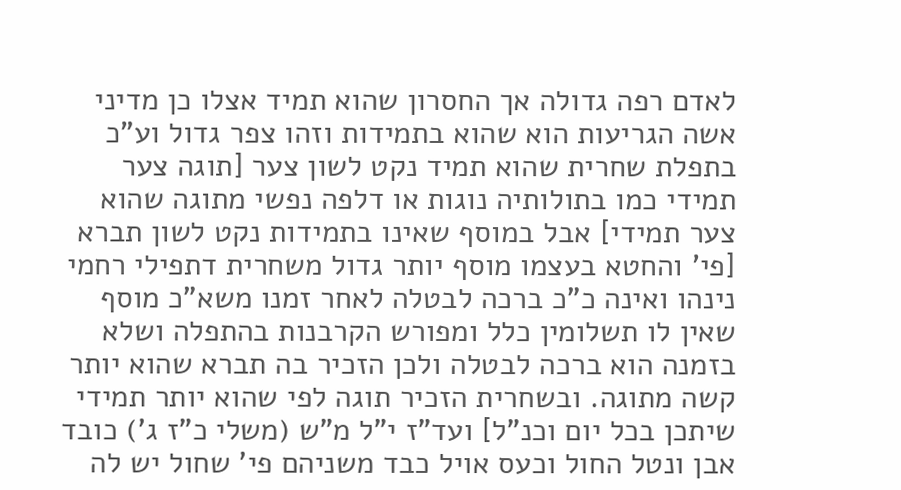לאדם רפה גדולה אך החסרון שהוא תמיד אצלו כן מדיני אשה הגריעות הוא שהוא בתמידות וזהו צפר גדול וע"כ בתפלת שחרית שהוא תמיד נקט לשון צער [תוגה צער תמידי כמו בתולותיה נוגות או דלפה נפשי מתוגה שהוא צער תמידי] אבל במוסף שאינו בתמידות נקט לשון תברא [פי' והחטא בעצמו מוסף יותר גדול משחרית דתפילי רחמי נינהו ואינה כ"כ ברכה לבטלה לאחר זמנו משא"כ מוסף שאין לו תשלומין כלל ומפורש הקרבנות בהתפלה ושלא בזמנה הוא ברכה לבטלה ולכן הזכיר בה תברא שהוא יותר קשה מתוגה. ובשחרית הזכיר תוגה לפי שהוא יותר תמידי שיתכן בכל יום וכנ"ל] ועד"ז י"ל מ"ש (משלי כ"ז ג') כובד אבן ונטל החול וכעס אויל כבד משניהם פי' שחול יש לה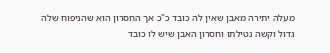מעלה יתירה מאבן שאין לה כובד כ"כ אך החסרון הוא שהניפוח שלה גדול וקשה נטילתו וחסרון האבן שיש לו כובד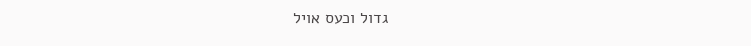גדול וכעס אויל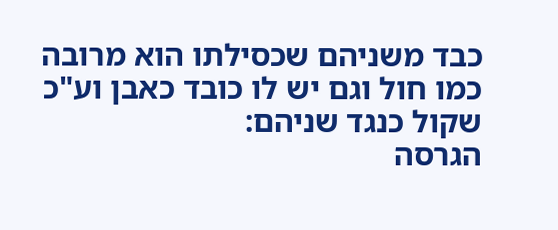כבד משניהם שכסילתו הוא מרובה כמו חול וגם יש לו כובד כאבן וע"כ שקול כנגד שניהם:
הגרסה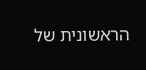הראשונית של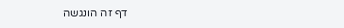דף זה הונגשה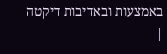באמצעות ובאדיבות דיקטה |